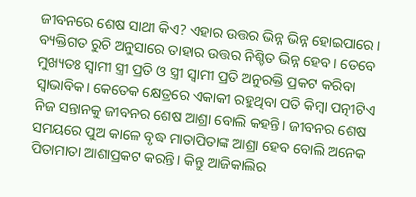ଜୀବନରେ ଶେଷ ସାଥୀ କିଏ? ଏହାର ଉତ୍ତର ଭିନ୍ନ ଭିନ୍ନ ହୋଇପାରେ। ବ୍ୟକ୍ତିଗତ ରୁଚି ଅନୁସାରେ ତାହାର ଉତ୍ତର ନିଶ୍ଚିତ ଭିନ୍ନ ହେବ। ତେବେ ମୁଖ୍ୟତଃ ସ୍ବାମୀ ସ୍ତ୍ରୀ ପ୍ରତି ଓ ସ୍ତ୍ରୀ ସ୍ବାମୀ ପ୍ରତି ଅନୁରକ୍ତି ପ୍ରକଟ କରିବା ସ୍ବାଭାବିକ। କେତେକ କ୍ଷେତ୍ରରେ ଏକାକୀ ରହୁଥିବା ପତି କିମ୍ବା ପତ୍ନୀଟିଏ ନିଜ ସନ୍ତାନକୁ ଜୀବନର ଶେଷ ଆଶ୍ରା ବୋଲି କହନ୍ତି। ଜୀବନର ଶେଷ ସମୟରେ ପୁଅ କାଳେ ବୃଦ୍ଧ ମାତାପିତାଙ୍କ ଆଶ୍ରା ହେବ ବୋଲି ଅନେକ ପିତାମାତା ଆଶାପ୍ରକଟ କରନ୍ତି। କିନ୍ତୁ ଆଜିକାଲିର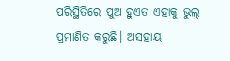ପରିସ୍ଥିତିରେ ପୁଅ ହୁଏତ ଏହାକୁ ଭୁଲ୍ ପ୍ରମାଣିତ କରୁଛି। ଅସହାୟ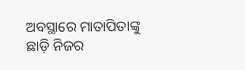ଅବସ୍ଥାରେ ମାତାପିତାଙ୍କୁ ଛାଡ଼ି ନିଜର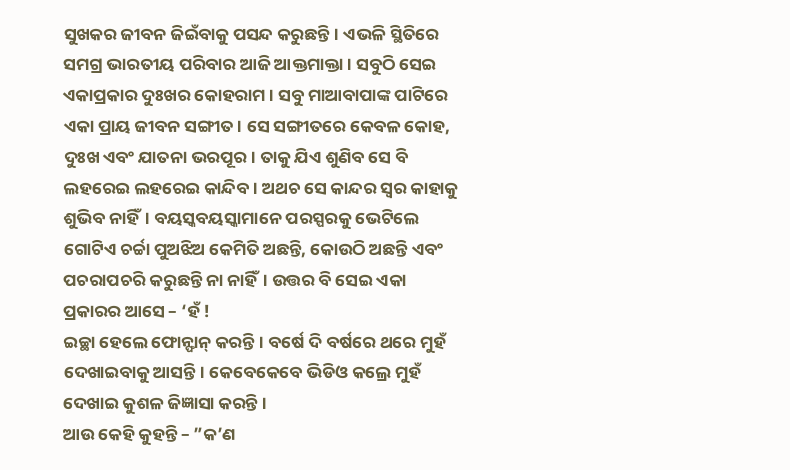ସୁଖକର ଜୀବନ ଜିଇଁବାକୁ ପସନ୍ଦ କରୁଛନ୍ତି। ଏଭଳି ସ୍ଥିତିରେ ସମଗ୍ର ଭାରତୀୟ ପରିବାର ଆଜି ଆକ୍ତମାକ୍ତା। ସବୁଠି ସେଇ ଏକାପ୍ରକାର ଦୁଃଖର କୋହରାମ। ସବୁ ମାଆବାପାଙ୍କ ପାଟିରେ ଏକା ପ୍ରାୟ ଜୀବନ ସଙ୍ଗୀତ। ସେ ସଙ୍ଗୀତରେ କେବଳ କୋହ, ଦୁଃଖ ଏବଂ ଯାତନା ଭରପୂର। ତାକୁ ଯିଏ ଶୁଣିବ ସେ ବି ଲହରେଇ ଲହରେଇ କାନ୍ଦିବ। ଅଥଚ ସେ କାନ୍ଦର ସ୍ବର କାହାକୁ ଶୁଭିବ ନାହିଁ। ବୟସ୍କବୟସ୍କାମାନେ ପରସ୍ପରକୁ ଭେଟିଲେ ଗୋଟିଏ ଚର୍ଚ୍ଚା ପୁଅଝିଅ କେମିତି ଅଛନ୍ତି, କୋଉଠି ଅଛନ୍ତି ଏବଂ ପଚରାପଚରି କରୁଛନ୍ତି ନା ନାହିଁ। ଉତ୍ତର ବି ସେଇ ଏକା ପ୍ରକାରର ଆସେ – ‘ହଁ !
ଇଚ୍ଛା ହେଲେ ଫୋନ୍ଫାନ୍ କରନ୍ତି। ବର୍ଷେ ଦି ବର୍ଷରେ ଥରେ ମୁହଁ ଦେଖାଇବାକୁ ଆସନ୍ତି। କେବେକେବେ ଭିଡିଓ କଲ୍ରେ ମୁହଁ ଦେଖାଇ କୁଶଳ ଜିଜ୍ଞାସା କରନ୍ତି ।
ଆଉ କେହି କୁହନ୍ତି – ”କ’ଣ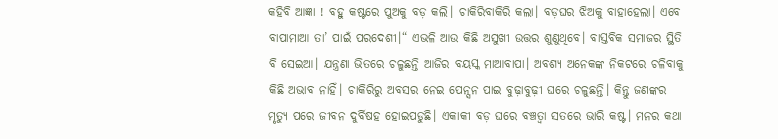କହିବି ଆଜ୍ଞା ! ବହୁ କଷ୍ଟରେ ପୁଅକୁ ବଡ଼ କଲି। ଚାକିରିବାକିରି କଲା। ବଡ଼ଘର ଝିଅକୁ ବାହାହେଲା। ଏବେ ବାପାମାଆ ତା’ ପାଇଁ ପରଦେଶୀ।“ ଏଭଳି ଆଉ କିଛି ଅସୁଖୀ ଉତ୍ତର ଶୁଣୁଥିବେ। ବାସ୍ତବିକ ସମାଜର ସ୍ଥିତି ବି ସେଇଆ। ଯନ୍ତ୍ରଣା ଭିତରେ ଚଳୁଛନ୍ତି ଆଜିର ବୟସ୍କ ମାଆବାପା। ଅବଶ୍ୟ ଅନେକଙ୍କ ନିକଟରେ ଚଳିବାକୁ କିଛି ଅଭାବ ନାହିଁ। ଚାକିରିରୁ ଅବସର ନେଇ ପେନ୍ସନ ପାଇ ବୁଢ଼ାବୁଢ଼ୀ ଘରେ ଚଳୁଛନ୍ତି। କିନ୍ତୁ ଜଣଙ୍କର ମୃତ୍ୟୁ ପରେ ଜୀବନ ଦୁର୍ବିଷହ ହୋଇପଡୁଛି। ଏକାକୀ ବଡ଼ ଘରେ ବଞ୍ଚତ୍ବା ସତରେ ଭାରି କଷ୍ଟ। ମନର କଥା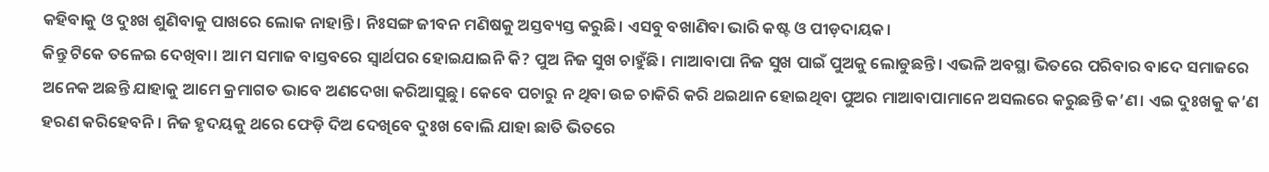କହିବାକୁ ଓ ଦୁଃଖ ଶୁଣିବାକୁ ପାଖରେ ଲୋକ ନାହାନ୍ତି। ନିଃସଙ୍ଗ ଜୀବନ ମଣିଷକୁ ଅସ୍ତବ୍ୟସ୍ତ କରୁଛି। ଏସବୁ ବଖାଣିବା ଭାରି କଷ୍ଟ ଓ ପୀଡ଼ଦାୟକ।
କିନ୍ତୁ ଟିକେ ତଳେଇ ଦେଖିବା। ଆମ ସମାଜ ବାସ୍ତବରେ ସ୍ବାର୍ଥପର ହୋଇଯାଇନି କି? ପୁଅ ନିଜ ସୁଖ ଚାହୁଁଛି। ମାଆବାପା ନିଜ ସୁଖ ପାଇଁ ପୁଅକୁ ଲୋଡୁଛନ୍ତି। ଏଭଳି ଅବସ୍ଥା ଭିତରେ ପରିବାର ବାଦେ ସମାଜରେ ଅନେକ ଅଛନ୍ତି ଯାହାକୁ ଆମେ କ୍ରମାଗତ ଭାବେ ଅଣଦେଖା କରିଆସୁଛୁ। କେବେ ପଚାରୁ ନ ଥିବା ଉଚ୍ଚ ଚାକିରି କରି ଥଇଥାନ ହୋଇଥିବା ପୁଅର ମାଆବାପାମାନେ ଅସଲରେ କରୁଛନ୍ତି କ’ଣ। ଏଇ ଦୁଃଖକୁ କ’ଣ ହରଣ କରିହେବନି। ନିଜ ହୃଦୟକୁ ଥରେ ଫେଡ଼ି ଦିଅ ଦେଖିବେ ଦୁଃଖ ବୋଲି ଯାହା ଛାତି ଭିତରେ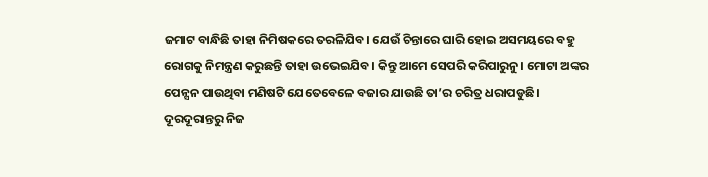ଜମାଟ ବାନ୍ଧିଛି ତାହା ନିମିଷକରେ ତରଳିଯିବ। ଯେଉଁ ଚିନ୍ତାରେ ଘାରି ହୋଇ ଅସମୟରେ ବହୁ ରୋଗକୁ ନିମନ୍ତ୍ରଣ କରୁଛନ୍ତି ତାହା ଉଭେଇଯିବ। କିନ୍ତୁ ଆମେ ସେପରି କରିପାରୁନୁ। ମୋଟା ଅଙ୍କର ପେନ୍ସନ ପାଉଥିବା ମଣିଷଟି ଯେତେବେଳେ ବଜାର ଯାଉଛି ତା’ର ଚରିତ୍ର ଧରାପଡୁଛି। ଦୂରଦୂରାନ୍ତରୁ ନିଜ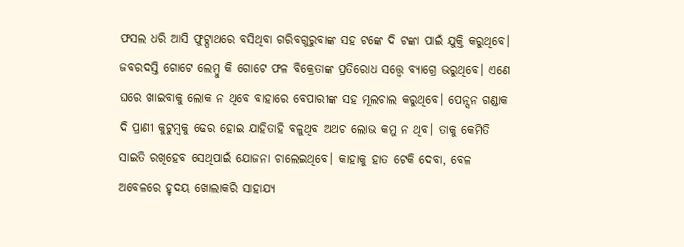ଫସଲ ଧରି ଆସି ଫୁଟ୍ପାଥରେ ବସିଥିବା ଗରିବଗୁରୁବାଙ୍କ ସହ ଟଙ୍କେ ଦି ଟଙ୍କା ପାଇଁ ଯୁକ୍ତି କରୁଥିବେ। ଜବରଦସ୍ତି ଗୋଟେ ଲେମ୍ବୁ କି ଗୋଟେ ଫଳ ବିକ୍ରେତାଙ୍କ ପ୍ରତିରୋଧ ସତ୍ତ୍ୱେ ବ୍ୟାଗ୍ରେ ଭରୁଥିବେ। ଏଣେ ଘରେ ଖାଇବାକୁ ଲୋକ ନ ଥିବେ ବାହାରେ ବେପାରୀଙ୍କ ସହ ମୂଲଚାଲ କରୁଥିବେ। ପେନ୍ସନ ଗଣ୍ଡାକ ଦି ପ୍ରାଣୀ କୁଟୁମ୍ବକୁ ଢେର ହୋଇ ଯାହିତାହି ବଳୁଥିବ ଅଥଚ ଲୋଭ କମୁ ନ ଥିବ। ତାକୁ କେମିତି ସାଇତି ରଖିହେବ ସେଥିପାଇଁ ଯୋଜନା ଚାଲେଇଥିବେ। କାହାକୁ ହାତ ଟେକି ଦେବା, ବେଳ ଅବେଳରେ ହୃଦୟ ଖୋଲାକରି ସାହାଯ୍ୟ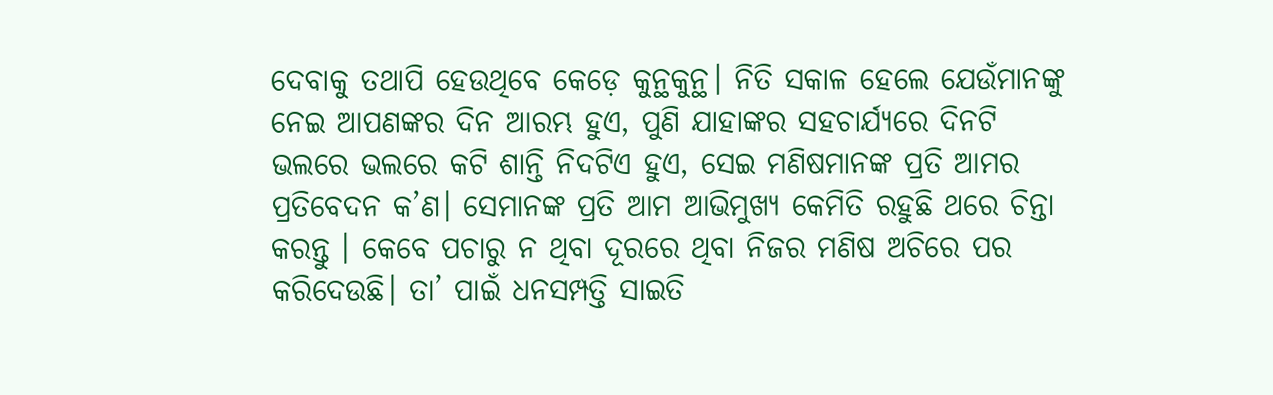ଦେବାକୁ ତଥାପି ହେଉଥିବେ କେଡ଼େ କୁନ୍ଥକୁନ୍ଥ। ନିତି ସକାଳ ହେଲେ ଯେଉଁମାନଙ୍କୁ ନେଇ ଆପଣଙ୍କର ଦିନ ଆରମ୍ଭ ହୁଏ, ପୁଣି ଯାହାଙ୍କର ସହଚାର୍ଯ୍ୟରେ ଦିନଟି ଭଲରେ ଭଲରେ କଟି ଶାନ୍ତି ନିଦଟିଏ ହୁଏ, ସେଇ ମଣିଷମାନଙ୍କ ପ୍ରତି ଆମର ପ୍ରତିବେଦନ କ’ଣ। ସେମାନଙ୍କ ପ୍ରତି ଆମ ଆଭିମୁଖ୍ୟ କେମିତି ରହୁଛି ଥରେ ଚିନ୍ତା କରନ୍ତୁ । କେବେ ପଚାରୁ ନ ଥିବା ଦୂରରେ ଥିବା ନିଜର ମଣିଷ ଅଚିରେ ପର କରିଦେଉଛି। ତା’ ପାଇଁ ଧନସମ୍ପତ୍ତି ସାଇତି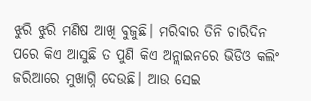ଝୁରି ଝୁରି ମଣିଷ ଆଖି ବୁଜୁଛି। ମରିବାର ତିନି ଚାରିଦିନ ପରେ କିଏ ଆସୁଛି ତ ପୁଣି କିଏ ଅନ୍ଲାଇନରେ ଭିଡିଓ କଲିଂ ଜରିଆରେ ମୁଖାଗ୍ନି ଦେଉଛି। ଆଉ ସେଇ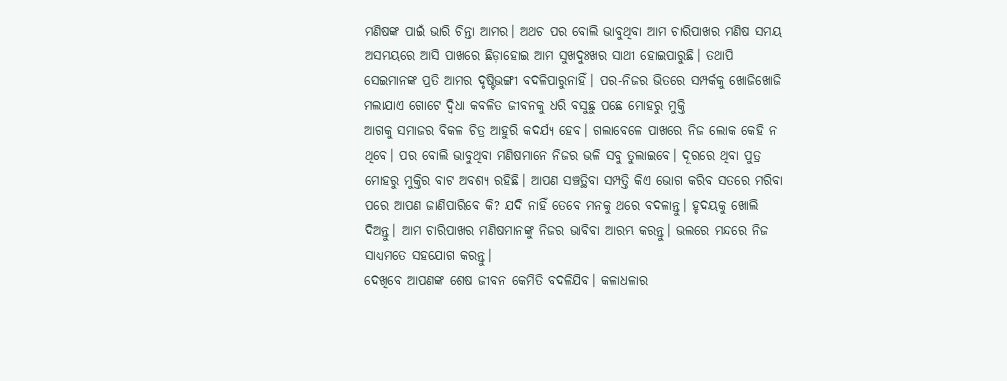ମଣିଷଙ୍କ ପାଇଁ ଭାରି ଚିନ୍ତା ଆମର। ଅଥଚ ପର ବୋଲି ଭାବୁଥିବା ଆମ ଚାରିପାଖର ମଣିଷ ସମୟ ଅସମୟରେ ଆସି ପାଖରେ ଛିଡ଼ାହୋଇ ଆମ ସୁଖଦୁଃଖର ସାଥୀ ହୋଇପାରୁଛି। ତଥାପି ସେଇମାନଙ୍କ ପ୍ରତି ଆମର ଦୃଷ୍ଟିଭଙ୍ଗୀ ବଦଳିପାରୁନାହିଁ। ପର-ନିଜର ଭିତରେ ସମ୍ପର୍କକୁ ଖୋଜିଖୋଜି ମଲାଯାଏ ଗୋଟେ ଦ୍ୱିଧା କବଳିତ ଜୀବନକୁ ଧରି ବସୁଛୁ ପଛେ ମୋହରୁ ମୁକ୍ତି
ଆଗକୁ ସମାଜର ବିକଳ ଚିତ୍ର ଆହୁରି କଦର୍ଯ୍ୟ ହେବ। ଗଲାବେଳେ ପାଖରେ ନିଜ ଲୋକ କେହି ନ ଥିବେ। ପର ବୋଲି ଭାବୁଥିବା ମଣିଷମାନେ ନିଜର ଭଳି ସବୁ ତୁଲାଇବେ। ଦୂରରେ ଥିବା ପୁତ୍ର ମୋହରୁ ମୁକ୍ତିର ବାଟ ଅବଶ୍ୟ ରହିଛି। ଆପଣ ସଞ୍ଚତ୍ଥିବା ସମ୍ପତ୍ତି କିଏ ଭୋଗ କରିବ ସତରେ ମରିବା ପରେ ଆପଣ ଜାଣିପାରିବେ କି? ଯଦି ନାହିଁ ତେବେ ମନକୁ ଥରେ ବଦଳାନ୍ତୁ। ହୃଦୟକୁ ଖୋଲି ଦିଅନ୍ତୁ। ଆମ ଚାରିପାଖର ମଣିଷମାନଙ୍କୁ ନିଜର ଭାବିବା ଆରମ୍ଭ କରନ୍ତୁ। ଭଲରେ ମନ୍ଦରେ ନିଜ ସାଧ୍ୟମତେ ସହଯୋଗ କରନ୍ତୁ।
ଦେଖିବେ ଆପଣଙ୍କ ଶେଷ ଜୀବନ କେମିତି ବଦଳିଯିବ। କଳାଧଳାର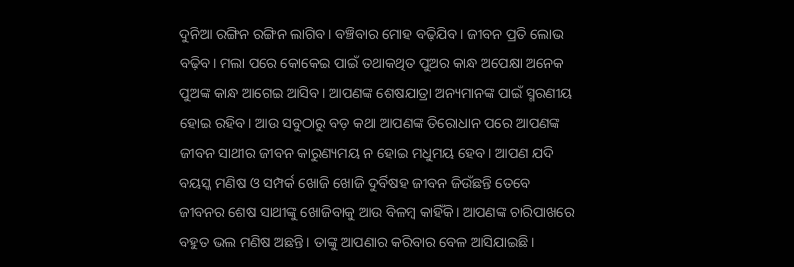ଦୁନିଆ ରଙ୍ଗିନ ରଙ୍ଗିନ ଲାଗିବ। ବଞ୍ଚିବାର ମୋହ ବଢ଼ିଯିବ। ଜୀବନ ପ୍ରତି ଲୋଭ ବଢ଼ିବ। ମଲା ପରେ କୋକେଇ ପାଇଁ ତଥାକଥିତ ପୁଅର କାନ୍ଧ ଅପେକ୍ଷା ଅନେକ ପୁଅଙ୍କ କାନ୍ଧ ଆଗେଇ ଆସିବ। ଆପଣଙ୍କ ଶେଷଯାତ୍ରା ଅନ୍ୟମାନଙ୍କ ପାଇଁ ସ୍ମରଣୀୟ ହୋଇ ରହିବ। ଆଉ ସବୁଠାରୁ ବଡ଼ କଥା ଆପଣଙ୍କ ତିରୋଧାନ ପରେ ଆପଣଙ୍କ ଜୀବନ ସାଥୀର ଜୀବନ କାରୁଣ୍ୟମୟ ନ ହୋଇ ମଧୁମୟ ହେବ। ଆପଣ ଯଦି ବୟସ୍କ ମଣିଷ ଓ ସମ୍ପର୍କ ଖୋଜି ଖୋଜି ଦୁର୍ବିଷହ ଜୀବନ ଜିଉଁଛନ୍ତି ତେବେ ଜୀବନର ଶେଷ ସାଥୀଙ୍କୁ ଖୋଜିବାକୁ ଆଉ ବିଳମ୍ବ କାହିଁକି। ଆପଣଙ୍କ ଚାରିପାଖରେ ବହୁତ ଭଲ ମଣିଷ ଅଛନ୍ତି। ତାଙ୍କୁ ଆପଣାର କରିବାର ବେଳ ଆସିଯାଇଛି।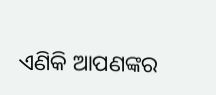ଏଣିକି ଆପଣଙ୍କର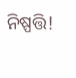ନିଷ୍ପତ୍ତି!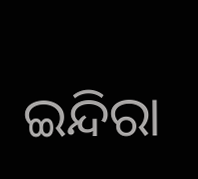ଇନ୍ଦିରା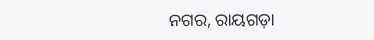ନଗର, ରାୟଗଡ଼ା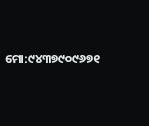ମୋ:୯୪୩୭୯୦୯୬୭୧